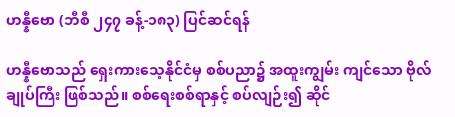ဟန္နီဗော (ဘီစီ ၂၄၇ ခန့်-၁၈၃) ပြင်ဆင်ရန်

ဟန္နီဗောသည် ရှေးကားသေ့နိုင်ငံမှ စစ်ပညာ၌ အထူးကျွမ်း ကျင်သော ဗိုလ်ချုပ်ကြီး ဖြစ်သည်။ စစ်ရေးစစ်ရာနှင့် စပ်လျဉ်း၍ ဆိုင်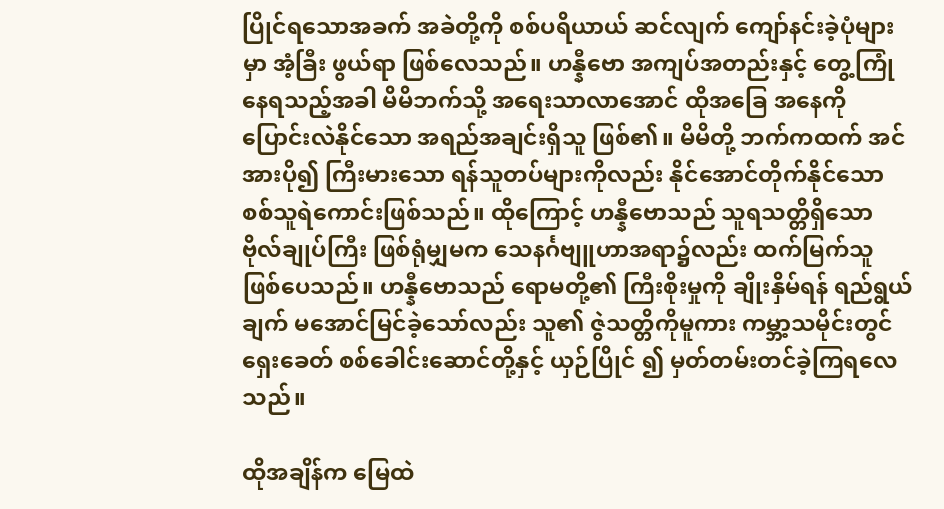ပြိုင်ရသောအခက် အခဲတို့ကို စစ်ပရိယာယ် ဆင်လျက် ကျော်နင်းခဲ့ပုံများမှာ အံ့ခြီး ဖွယ်ရာ ဖြစ်လေသည်။ ဟန္နီဗော အကျပ်အတည်းနှင့် တွေ့ကြုံ နေရသည့်အခါ မိမိဘက်သို့ အရေးသာလာအောင် ထိုအခြေ အနေကို ပြောင်းလဲနိုင်သော အရည်အချင်းရှိသူ ဖြစ်၏။ မိမိတို့ ဘက်ကထက် အင်အားပို၍ ကြီးမားသော ရန်သူတပ်များကိုလည်း နိုင်အောင်တိုက်နိုင်သော စစ်သူရဲကောင်းဖြစ်သည်။ ထိုကြောင့် ဟန္နီဗောသည် သူရသတ္တိရှိသော ဗိုလ်ချုပ်ကြီး ဖြစ်ရုံမျှမက သေနင်္ဂဗျူဟာအရာ၌လည်း ထက်မြက်သူ ဖြစ်ပေသည်။ ဟန္နီဗောသည် ရောမတို့၏ ကြီးစိုးမှုကို ချိုးနှိမ်ရန် ရည်ရွယ်ချက် မအောင်မြင်ခဲ့သော်လည်း သူ၏ ဇွဲသတ္တိကိုမူကား ကမ္ဘာ့သမိုင်းတွင် ရှေးခေတ် စစ်ခေါင်းဆောင်တို့နှင့် ယှဉ်ပြိုင် ၍ မှတ်တမ်းတင်ခဲ့ကြရလေသည်။

ထိုအချိန်က မြေထဲ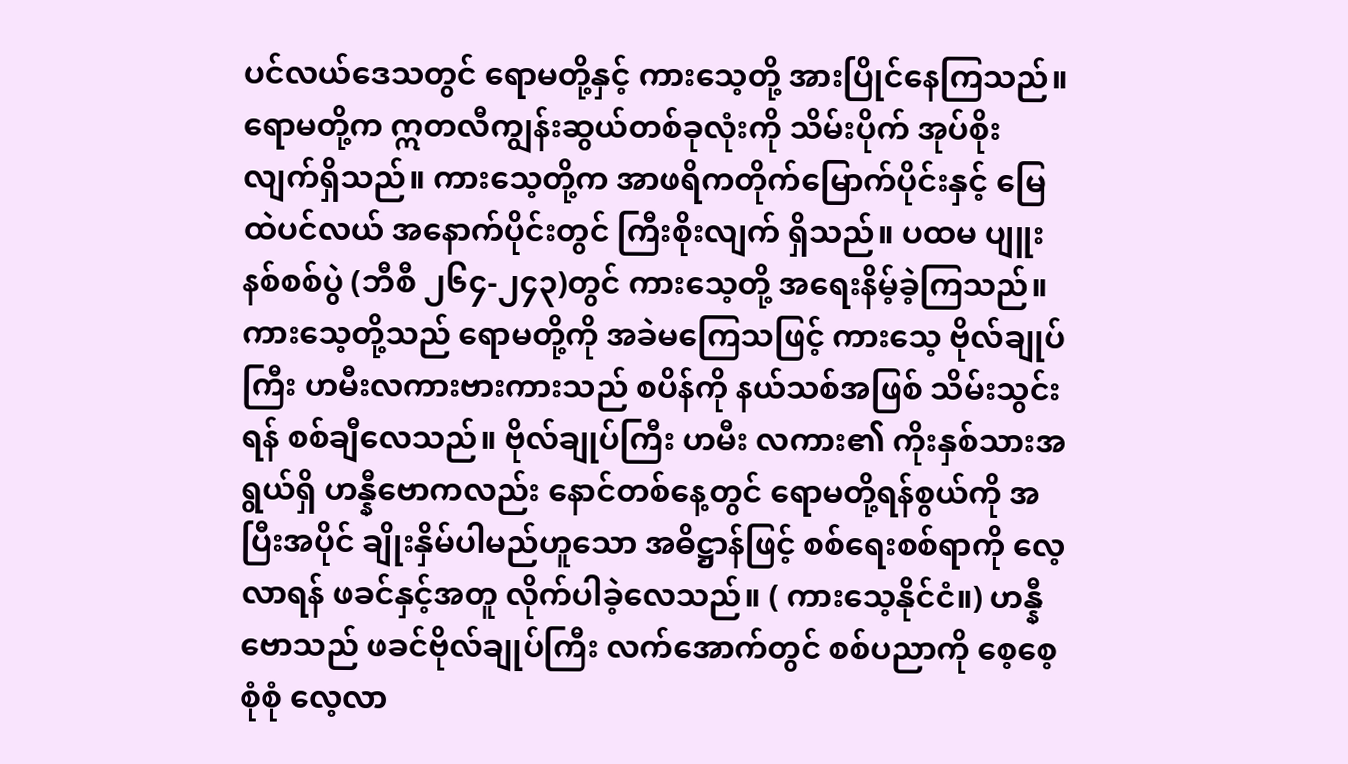ပင်လယ်ဒေသတွင် ရောမတို့နှင့် ကားသေ့တို့ အားပြိုင်နေကြသည်။ ရောမတို့က ဣတလီကျွန်းဆွယ်တစ်ခုလုံးကို သိမ်းပိုက် အုပ်စိုးလျက်ရှိသည်။ ကားသေ့တို့က အာဖရိကတိုက်မြောက်ပိုင်းနှင့် မြေထဲပင်လယ် အနောက်ပိုင်းတွင် ကြီးစိုးလျက် ရှိသည်။ ပထမ ပျူးနစ်စစ်ပွဲ (ဘီစီ ၂၆၄-၂၄၃)တွင် ကားသေ့တို့ အရေးနိမ့်ခဲ့ကြသည်။ ကားသေ့တို့သည် ရောမတို့ကို အခဲမကြေသဖြင့် ကားသေ့ ဗိုလ်ချုပ်ကြီး ဟမီးလကားဗားကားသည် စပိန်ကို နယ်သစ်အဖြစ် သိမ်းသွင်းရန် စစ်ချီလေသည်။ ဗိုလ်ချုပ်ကြီး ဟမီး လကား၏ ကိုးနှစ်သားအရွယ်ရှိ ဟန္နီဗောကလည်း နောင်တစ်နေ့တွင် ရောမတို့ရန်စွယ်ကို အပြီးအပိုင် ချိုးနှိမ်ပါမည်ဟူသော အဓိဋ္ဌာန်ဖြင့် စစ်ရေးစစ်ရာကို လေ့လာရန် ဖခင်နှင့်အတူ လိုက်ပါခဲ့လေသည်။ ( ကားသေ့နိုင်ငံ။) ဟန္နီဗောသည် ဖခင်ဗိုလ်ချုပ်ကြီး လက်အောက်တွင် စစ်ပညာကို စေ့စေ့စုံစုံ လေ့လာ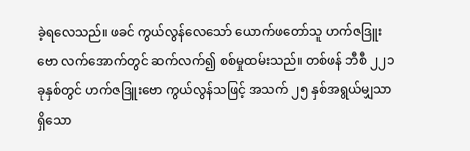ခဲ့ရလေသည်။ ဖခင် ကွယ်လွန်လေသော် ယောက်ဖတော်သူ ဟက်ဇဒြူးဗော လက်အောက်တွင် ဆက်လက်၍ စစ်မှုထမ်းသည်။ တစ်ဖန် ဘီစီ ၂၂၁ ခုနှစ်တွင် ဟက်ဇဒြူးဗော ကွယ်လွန်သဖြင့် အသက် ၂၅ နှစ်အရွယ်မျှသာ ရှိသော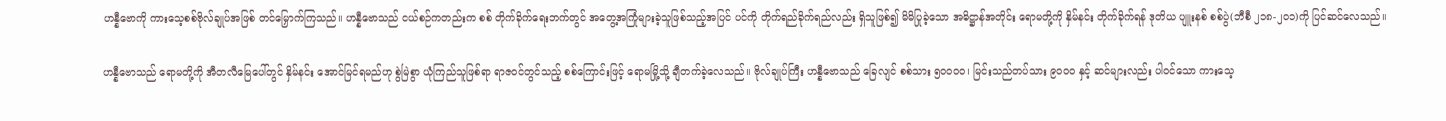ဟန္နီဗောကို ကားသေ့စစ်ဗိုလ်ချုပ်အဖြစ် တင်မြှောက်ကြသည်။ ဟန္နီဗောသည် ငယ်စဉ်ကတည်းက စစ် တိုက်ခိုက်ရေးဘက်တွင် အတွေ့အကြုံများခဲ့သူဖြစ်သည့်အပြင် ပင်ကို တိုက်ရည်ခိုက်ရည်လည်း ရှိသူဖြစ်၍ မိမိပြုခဲ့သော အဓိဋ္ဌာန်အတိုင်း ရောမတို့ကို နှိမ်နင်း တိုက်ခိုက်ရန် ဒုတိယ ပျူးနစ် စစ်ပွဲ(ဘီစီ ၂၁၈-၂ဝ၁)ကို ပြင်ဆင်လေသည်။

ဟန္နီဗောသည် ရောမတို့ကို အီတလီမြေပေါ်တွင် နှိမ်နင်း အောင်မြင်ရမည်ဟု စွဲမြဲစွာ ယုံကြည်သူဖြစ်ရာ ရာဇဝင်တွင်သည့် စစ်ကြောင်းဖြင့် ရောမမြို့သို့ ချီတက်ခဲ့လေသည်။ ဗိုလ်ချုပ်ကြီး ဟန္နီဗောသည် ခြေလျင် စစ်သား ၅ဝဝဝဝ၊ မြင်းသည်တပ်သား ၉ဝဝဝ နှင့် ဆင်များလည်း ပါဝင်သော ကားသေ့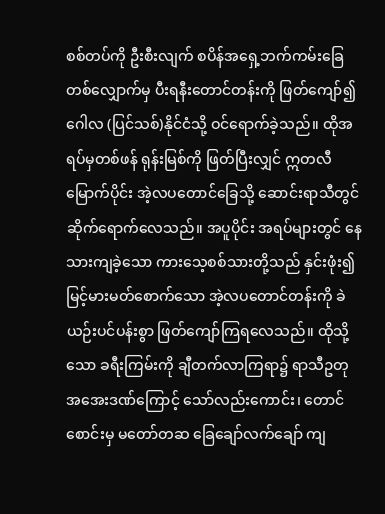စစ်တပ်ကို ဦးစီးလျက် စပိန်အရှေ့ဘက်ကမ်းခြေ တစ်လျှောက်မှ ပီးရနီးတောင်တန်းကို ဖြတ်ကျော်၍ ဂေါလ (ပြင်သစ်)နိုင်ငံသို့ ဝင်ရောက်ခဲ့သည်။ ထိုအရပ်မှတစ်ဖန် ရုန်းမြစ်ကို ဖြတ်ပြီးလျှင် ဣတလီမြောက်ပိုင်း အဲ့လပတောင်ခြေသို့ ဆောင်းရာသီတွင် ဆိုက်ရောက်လေသည်။ အပူပိုင်း အရပ်များတွင် နေသားကျခဲ့သော ကားသေ့စစ်သားတို့သည် နှင်းဖုံး၍ မြင့်မားမတ်စောက်သော အဲ့လပတောင်တန်းကို ခဲယဉ်းပင်ပန်းစွာ ဖြတ်ကျော်ကြရလေသည်။ ထိုသို့သော ခရီးကြမ်းကို ချီတက်လာကြရာ၌ ရာသီဥတု အအေးဒဏ်ကြောင့် သော်လည်းကောင်း၊ တောင်စောင်းမှ မတော်တဆ ခြေချော်လက်ချော် ကျ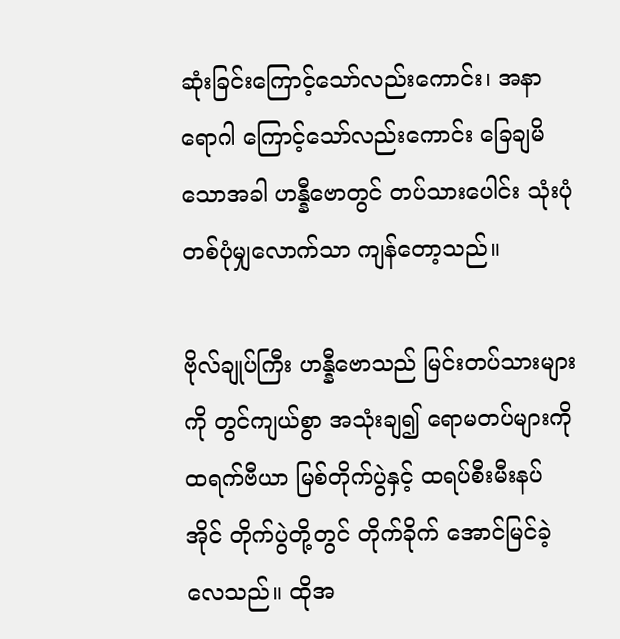ဆုံးခြင်းကြောင့်သော်လည်းကောင်း၊ အနာရောဂါ ကြောင့်သော်လည်းကောင်း ခြေချမိသောအခါ ဟန္နီဗောတွင် တပ်သားပေါင်း သုံးပုံတစ်ပုံမျှလောက်သာ ကျန်တော့သည်။

ဗိုလ်ချုပ်ကြီး ဟန္နီဗောသည် မြင်းတပ်သားများကို တွင်ကျယ်စွာ အသုံးချ၍ ရောမတပ်များကို ထရက်ဗီယာ မြစ်တိုက်ပွဲနှင့် ထရပ်စီးမီးနပ်အိုင် တိုက်ပွဲတို့တွင် တိုက်ခိုက် အောင်မြင်ခဲ့လေသည်။ ထိုအ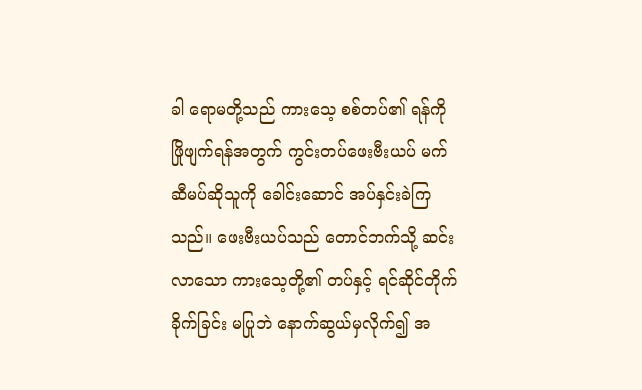ခါ ရောမတို့သည် ကားသေ့ စစ်တပ်၏ ရန်ကို ဖြိုဖျက်ရန်အတွက် ကွင်းတပ်ဖေးဗီးယပ် မက်ဆီမပ်ဆိုသူကို ခေါင်းဆောင် အပ်နှင်းခဲကြသည်။ ဖေးဗီးယပ်သည် တောင်ဘက်သို့ ဆင်းလာသော ကားသေ့တို့၏ တပ်နှင့် ရင်ဆိုင်တိုက်ခိုက်ခြင်း မပြုဘဲ နောက်ဆွယ်မှလိုက်၍ အ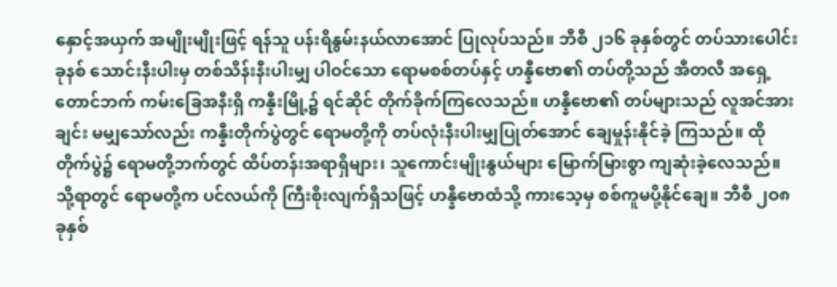နှောင့်အယှက် အမျိုးမျိုးဖြင့် ရန်သူ ပန်းရိနွမ်းနယ်လာအောင် ပြုလုပ်သည်။ ဘီစီ ၂၁၆ ခုနှစ်တွင် တပ်သားပေါင်း ခုနစ် သောင်းနီးပါးမှ တစ်သိန်းနီးပါးမျှ ပါဝင်သော ရောမစစ်တပ်နှင့် ဟန္နီဗော၏ တပ်တို့သည် အီတလီ အရှေ့တောင်ဘက် ကမ်းခြေအနီးရှိ ကန္နီးမြို့၌ ရင်ဆိုင် တိုက်ခိုက်ကြလေသည်။ ဟန္နီဗော၏ တပ်များသည် လူအင်အားချင်း မမျှသော်လည်း ကန္နီးတိုက်ပွဲတွင် ရောမတို့ကို တပ်လုံးနီးပါးမျှပြုတ်အောင် ချေမှုန်းနိုင်ခဲ့ ကြသည်။ ထိုတိုက်ပွဲ၌ ရောမတို့ဘက်တွင် ထိပ်တန်းအရာရှိများ၊ သူကောင်းမျိုးနွယ်များ မြောက်မြားစွာ ကျဆုံးခဲ့လေသည်။ သို့ရာတွင် ရောမတို့က ပင်လယ်ကို ကြီးစိုးလျက်ရှိသဖြင့် ဟန္နီဗောထံသို့ ကားသေ့မှ စစ်ကူမပို့နိုင်ချေ။ ဘီစီ ၂ဝ၈ ခုနှစ်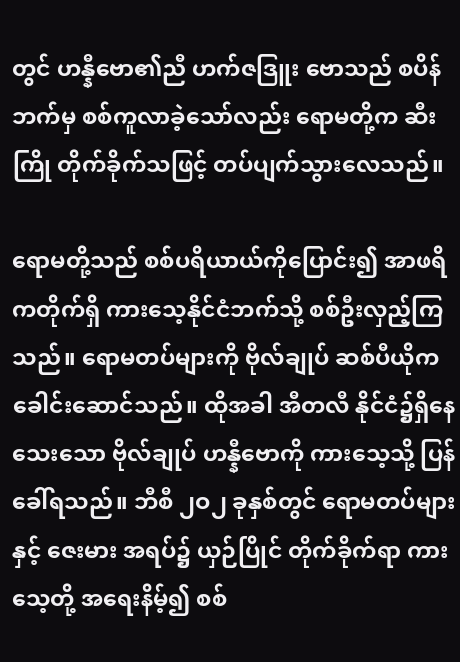တွင် ဟန္နီဗော၏ညီ ဟက်ဇဒြူး ဗောသည် စပိန်ဘက်မှ စစ်ကူလာခဲ့သော်လည်း ရောမတို့က ဆီးကြို တိုက်ခိုက်သဖြင့် တပ်ပျက်သွားလေသည်။

ရောမတို့သည် စစ်ပရိယာယ်ကိုပြောင်း၍ အာဖရိကတိုက်ရှိ ကားသေ့နိုင်ငံဘက်သို့ စစ်ဦးလှည့်ကြသည်။ ရောမတပ်များကို ဗိုလ်ချုပ် ဆစ်ပီယိုက ခေါင်းဆောင်သည်။ ထိုအခါ အီတလီ နိုင်ငံ၌ရှိနေသေးသော ဗိုလ်ချုပ် ဟန္နီဗောကို ကားသေ့သို့ ပြန် ခေါ်ရသည်။ ဘီစီ ၂ဝ၂ ခုနှစ်တွင် ရောမတပ်များနှင့် ဇေးမား အရပ်၌ ယှဉ်ပြိုင် တိုက်ခိုက်ရာ ကားသေ့တို့ အရေးနိမ့်၍ စစ်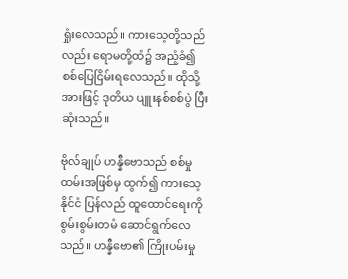ရှုံးလေသည်။ ကားသေ့တို့သည်လည်း ရောမတို့ထံ၌ အညံ့ခံ၍ စစ်ပြေငြိမ်းရလေသည်။ ထိုသို့အားဖြင့် ဒုတိယ ပျူးနစ်စစ်ပွဲ ပြီးဆုံးသည်။

ဗိုလ်ချုပ် ဟန္နီဗောသည် စစ်မှုထမ်းအဖြစ်မှ ထွက်၍ ကားသေ့နိုင်ငံ ပြန်လည် ထူထောင်ရေးကို စွမ်းစွမ်းတမံ ဆောင်ရွက်လေသည်။ ဟန္နီဗော၏ ကြိုးပမ်းမှု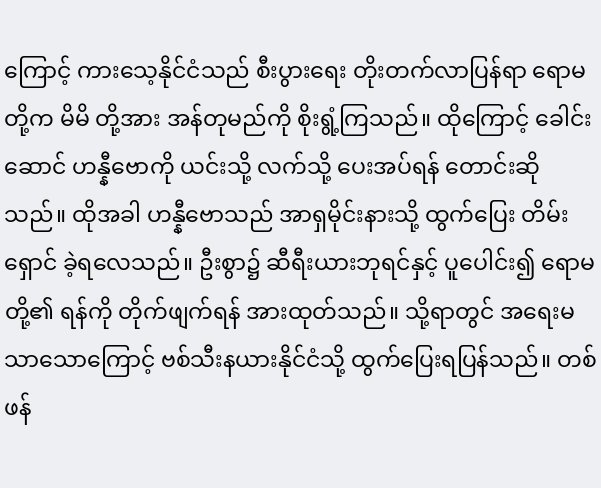ကြောင့် ကားသေ့နိုင်ငံသည် စီးပွားရေး တိုးတက်လာပြန်ရာ ရောမတို့က မိမိ တို့အား အန်တုမည်ကို စိုးရွံ့ကြသည်။ ထိုကြောင့် ခေါင်းဆောင် ဟန္နီဗောကို ယင်းသို့ လက်သို့ ပေးအပ်ရန် တောင်းဆိုသည်။ ထိုအခါ ဟန္နီဗောသည် အာရှမိုင်းနားသို့ ထွက်ပြေး တိမ်းရှောင် ခဲ့ရလေသည်။ ဦးစွာ၌ ဆီရီးယားဘုရင်နှင့် ပူပေါင်း၍ ရောမ တို့၏ ရန်ကို တိုက်ဖျက်ရန် အားထုတ်သည်။ သို့ရာတွင် အရေးမသာသောကြောင့် ဗစ်သီးနယားနိုင်ငံသို့ ထွက်ပြေးရပြန်သည်။ တစ်ဖန်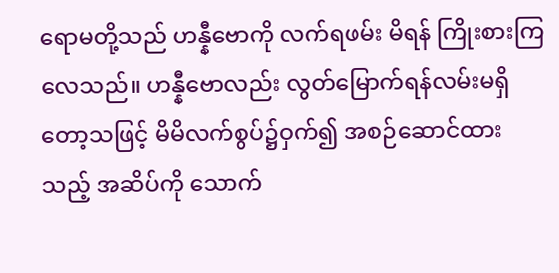ရောမတို့သည် ဟန္နီဗောကို လက်ရဖမ်း မိရန် ကြိုးစားကြလေသည်။ ဟန္နီဗောလည်း လွတ်မြောက်ရန်လမ်းမရှိတော့သဖြင့် မိမိလက်စွပ်၌ဝှက်၍ အစဉ်ဆောင်ထား သည့် အဆိပ်ကို သောက်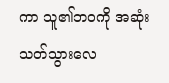ကာ သူ၏ဘဝကို အဆုံးသတ်သွားလေ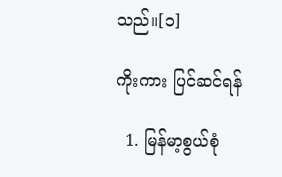သည်။[၁]

ကိုးကား ပြင်ဆင်ရန်

  1. မြန်မာ့စွယ်စုံ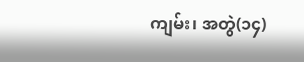ကျမ်း၊ အတွဲ(၁၄)